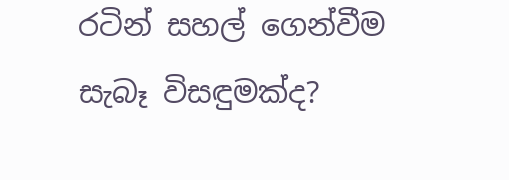රටින් සහල් ගෙන්වීම සැබෑ විසඳුමක්ද?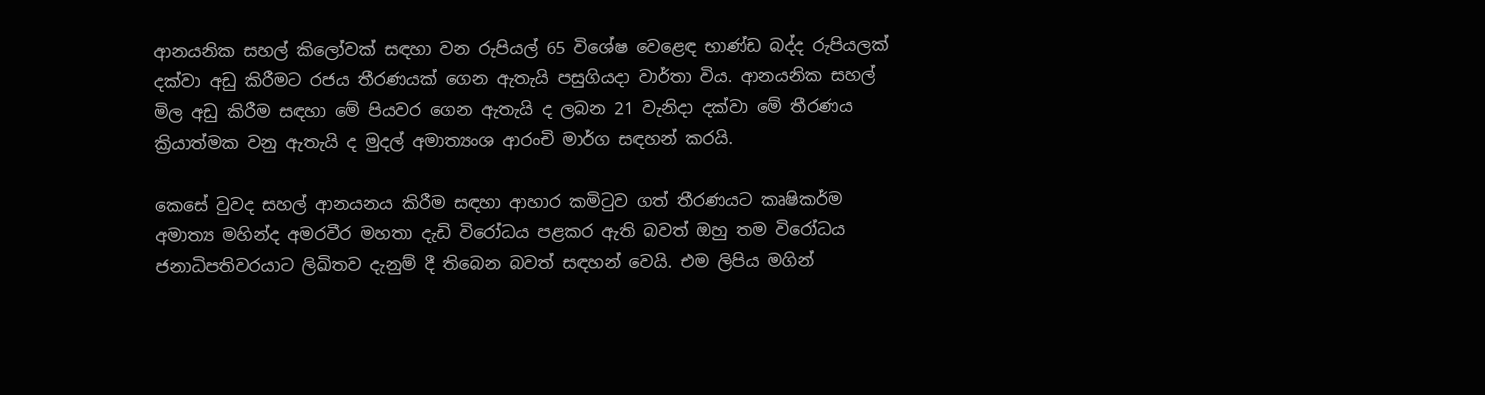ආනයනික සහල් කිලෝවක් සඳහා වන රුපියල් 65 විශේෂ වෙළෙඳ භාණ්ඩ බද්ද රුපියලක් දක්වා අඩු කිරීමට රජය තීරණයක් ගෙන ඇතැයි පසුගියදා වාර්තා විය. ආනයනික සහල් මිල අඩු කිරීම සඳහා මේ පියවර ගෙන ඇතැයි ද ලබන 21 වැනිදා දක්වා මේ තීරණය ක්‍රියාත්මක වනු ඇතැයි ද මුදල් අමාත්‍යංශ ආරංචි මාර්ග සඳහන් කරයි.

කෙසේ වුවද සහල් ආනයනය කිරීම සඳහා ආහාර කමිටුව ගත් තීරණයට කෘෂිකර්ම අමාත්‍ය මහින්ද අමරවීර මහතා දැඩි විරෝධය පළකර ඇති බවත් ඔහු තම විරෝධය ජනාධිපතිවරයාට ලිඛිතව දැනුම් දී තිබෙන බවත් සඳහන් වෙයි. එම ලිපිය මගින්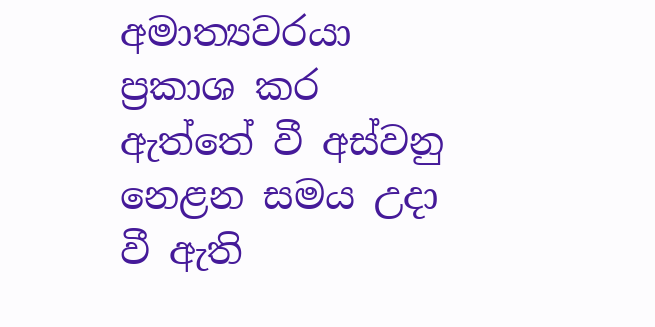අමාත්‍යවරයා ප්‍රකාශ කර ඇත්තේ වී අස්වනු නෙළන සමය උදා වී ඇති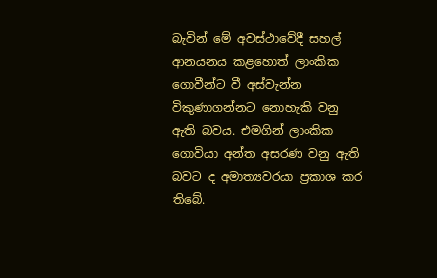බැවින් මේ අවස්ථාවේදී සහල් ආනයනය කළහොත් ලාංකික ගොවීන්ට වී අස්වැන්න විකුණාගන්නට නොහැකි වනු ඇති බවය. එමගින් ලාංකික ගොවියා අන්ත අසරණ වනු ඇති බවට ද අමාත්‍යවරයා ප්‍රකාශ කර තිබේ.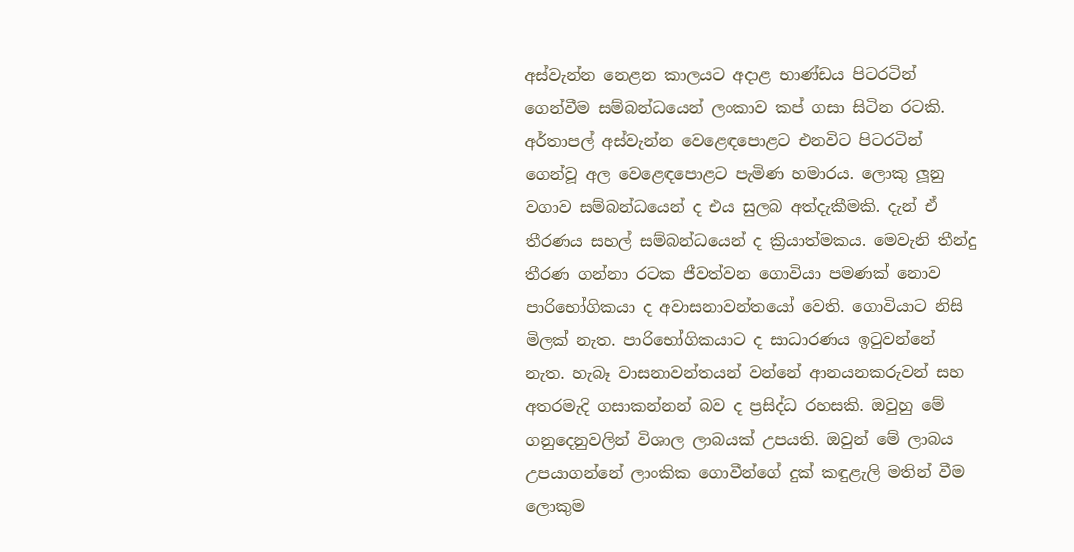අස්වැන්න නෙළන කාලයට අදාළ භාණ්ඩය පිටරටින් ගෙන්වීම සම්බන්ධයෙන් ලංකාව කප් ගසා සිටින රටකි. අර්තාපල් අස්වැන්න වෙළෙඳපොළට එනවිට පිටරටින් ගෙන්වූ අල වෙළෙඳපොළට පැමිණ හමාරය. ලොකු ලූනු වගාව සම්බන්ධයෙන් ද එය සුලබ අත්දැකීමකි. දැන් ඒ තීරණය සහල් සම්බන්ධයෙන් ද ක්‍රියාත්මකය. මෙවැනි තීන්දු තීරණ ගන්නා රටක ජීවත්වන ගොවියා පමණක් නොව පාරිභෝගිකයා ද අවාසනාවන්තයෝ වෙති. ගොවියාට නිසි මිලක් නැත. පාරිභෝගිකයාට ද සාධාරණය ඉටුවන්නේ නැත. හැබෑ වාසනාවන්තයන් වන්නේ ආනයනකරුවන් සහ අතරමැදි ගසාකන්නන් බව ද ප්‍රසිද්ධ රහසකි. ඔවුහු මේ ගනුදෙනුවලින් විශාල ලාබයක් උපයති. ඔවුන් මේ ලාබය උපයාගන්නේ ලාංකික ගොවීන්ගේ දුක් කඳුළැලි මතින් වීම ලොකුම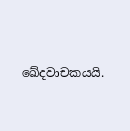ඛේදවාචකයයි.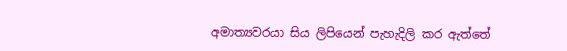අමාත්‍යවරයා සිය ලිපියෙන් පැහැදිලි කර ඇත්තේ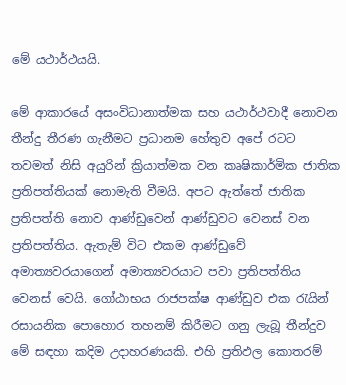මේ යථාර්ථයයි.

මේ ආකාරයේ අසංවිධානාත්මක සහ යථාර්ථවාදී නොවන තීන්දු තීරණ ගැනීමට ප්‍රධානම හේතුව අපේ රටට තවමත් නිසි අයුරින් ක්‍රියාත්මක වන කෘෂිකාර්මික ජාතික ප්‍රතිපත්තියක් නොමැති වීමයි. අපට ඇත්තේ ජාතික ප්‍රතිපත්ති නොව ආණ්ඩුවෙන් ආණ්ඩුවට වෙනස් වන ප්‍රතිපත්තිය. ඇතැම් විට එකම ආණ්ඩුවේ අමාත්‍යවරයාගෙන් අමාත්‍යවරයාට පවා ප්‍රතිපත්තිය වෙනස් වෙයි. ගෝඨාභය රාජපක්ෂ ආණ්ඩුව එක රැයින් රසායනික පොහොර තහනම් කිරීමට ගනු ලැබූ තීන්දුව මේ සඳහා කදිම උදාහරණයකි. එහි ප්‍රතිඵල කොතරම්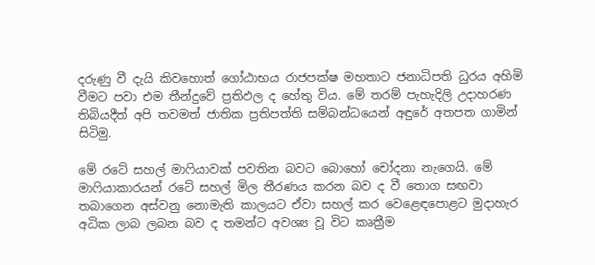දරුණු වී දැයි කිවහොත් ගෝඨාභය රාජපක්ෂ මහතාට ජනාධිපති ධුරය අහිමි වීමට පවා එම තීන්දුවේ ප්‍රතිඵල ද හේතු විය. මේ තරම් පැහැදිලි උදාහරණ තිබියදීත් අපි තවමත් ජාතික ප්‍රතිපත්ති සම්බන්ධයෙන් අඳුරේ අතපත ගාමින් සිටිමු.

මේ රටේ සහල් මාෆියාවක් පවතින බවට බොහෝ චෝදනා නැගෙයි. මේ මාෆියාකාරයන් රටේ සහල් මිල තීරණය කරන බව ද වී තොග සඟවා තබාගෙන අස්වනු නොමැති කාලයට ඒවා සහල් කර වෙළෙඳපොළට මුදාහැර අධික ලාබ ලබන බව ද තමන්ට අවශ්‍ය වූ විට කෘත්‍රීම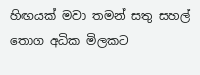හිඟයක් මවා තමන් සතු සහල් තොග අධික මිලකට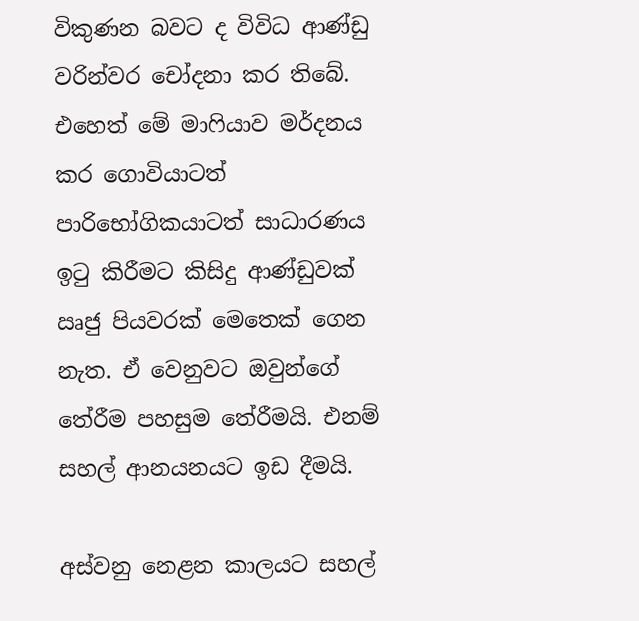විකුණන බවට ද විවිධ ආණ්ඩු වරින්වර චෝදනා කර තිබේ. එහෙත් මේ මාෆියාව මර්දනය කර ගොවියාටත් පාරිභෝගිකයාටත් සාධාරණය ඉටු කිරීමට කිසිදු ආණ්ඩුවක් ඍජු පියවරක් මෙතෙක් ගෙන නැත. ඒ වෙනුවට ඔවුන්ගේ තේරීම පහසුම තේරීමයි. එනම් සහල් ආනයනයට ඉඩ දීමයි.

අස්වනු නෙළන කාලයට සහල්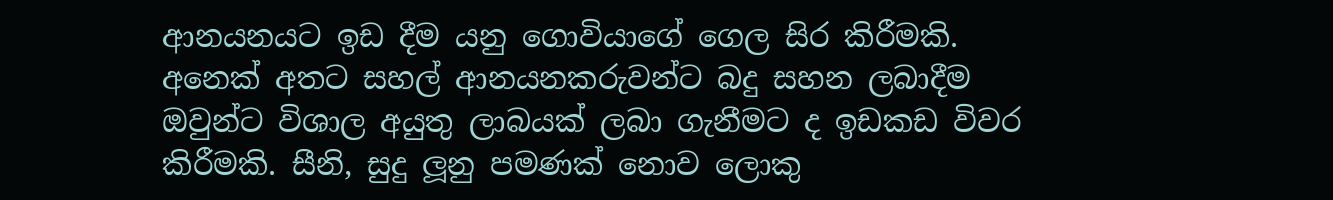ආනයනයට ඉඩ දීම යනු ගොවියාගේ ගෙල සිර කිරීමකි. අනෙක් අතට සහල් ආනයනකරුවන්ට බදු සහන ලබාදීම ඔවුන්ට විශාල අයුතු ලාබයක් ලබා ගැනීමට ද ඉඩකඩ විවර කිරීමකි. සීනි, සුදු ලූනු පමණක් නොව ලොකු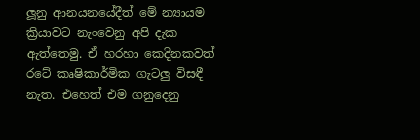ලූනු ආනයනයේදීත් මේ න්‍යායම ක්‍රියාවට නැංවෙනු අපි දැක ඇත්තෙමු. ඒ හරහා කෙදිනකවත් රටේ කෘෂිකාර්මික ගැටලු‍ විසඳී නැත. එහෙත් එම ගනුදෙනු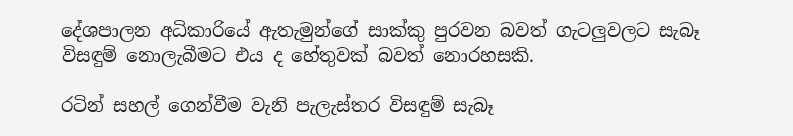දේශපාලන අධිකාරියේ ඇතැමුන්ගේ සාක්කු පුරවන බවත් ගැටලු‍වලට සැබෑ විසඳුම් නොලැබීමට එය ද හේතුවක් බවත් නොරහසකි.

රටින් සහල් ගෙන්වීම වැනි පැලැස්තර විසඳුම් සැබෑ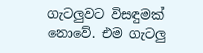ගැටලු‍වට විසඳුමක් නොවේ. එම ගැටලු‍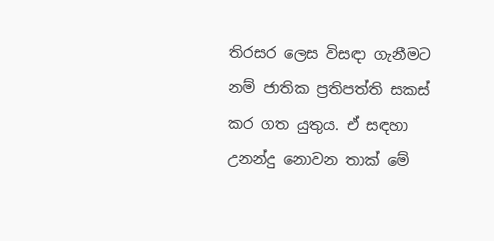තිරසර ලෙස විසඳා ගැනීමට නම් ජාතික ප්‍රතිපත්ති සකස් කර ගත යුතුය. ඒ සඳහා උනන්දු නොවන තාක් මේ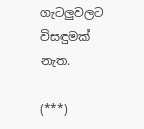ගැටලු‍වලට විසඳුමක් නැත.

(***)